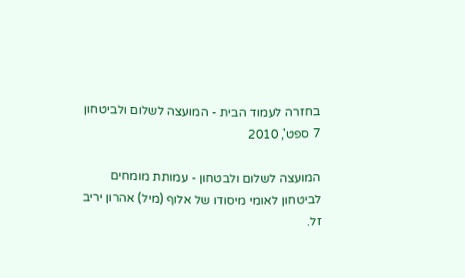בחזרה לעמוד הבית - המועצה לשלום ולביטחון
7 ספט', 2010

המועצה לשלום ולבטחון - עמותת מומחים לביטחון לאומי מיסודו של אלוף (מיל) אהרון יריב זל.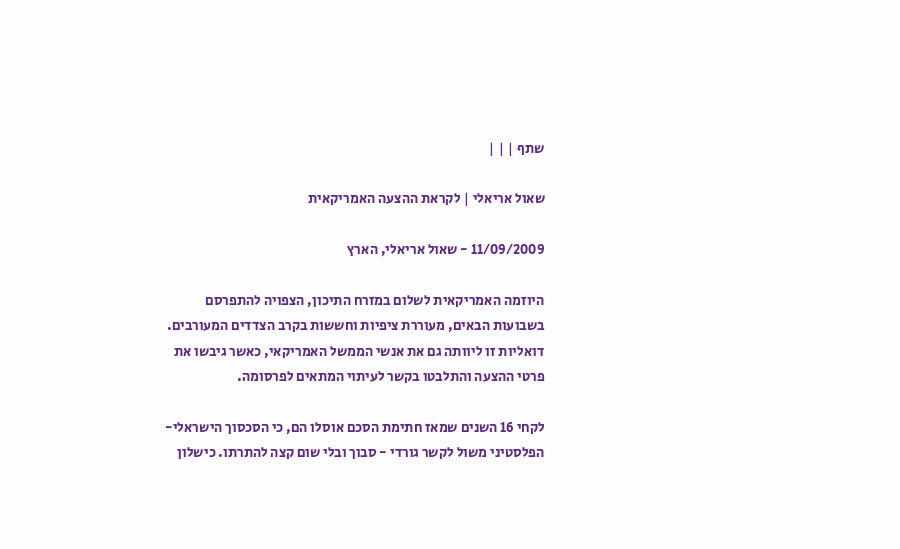שתף | | |

שאול אריאלי | לקראת ההצעה האמריקאית

11/09/2009 - שאול אריאלי, הארץ

היוזמה האמריקאית לשלום במזרח התיכון, הצפויה להתפרסם בשבועות הבאים, מעוררת ציפיות וחששות בקרב הצדדים המעורבים. דואליות זו ליוותה גם את אנשי הממשל האמריקאי, כאשר גיבשו את פרטי ההצעה והתלבטו בקשר לעיתוי המתאים לפרסומה.

לקחי 16 השנים שמאז חתימת הסכם אוסלו הם, כי הסכסוך הישראלי-הפלסטיני משול לקשר גורדי - סבוך ובלי שום קצה להתרתו. כישלון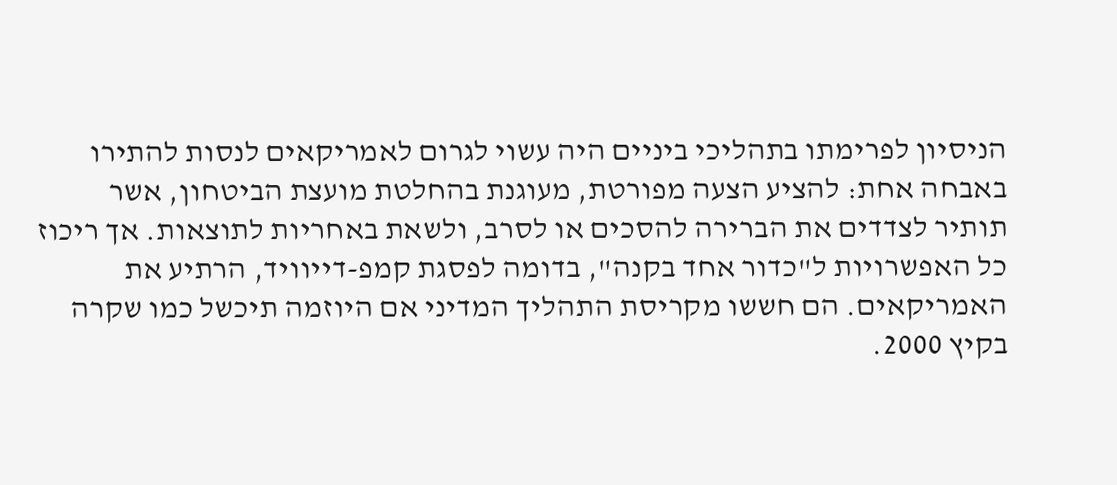הניסיון לפרימתו בתהליכי ביניים היה עשוי לגרום לאמריקאים לנסות להתירו באבחה אחת: להציע הצעה מפורטת, מעוגנת בהחלטת מועצת הביטחון, אשר תותיר לצדדים את הברירה להסכים או לסרב, ולשאת באחריות לתוצאות. אך ריכוז כל האפשרויות ל"כדור אחד בקנה", בדומה לפסגת קמפ-דייוויד, הרתיע את האמריקאים. הם חששו מקריסת התהליך המדיני אם היוזמה תיכשל כמו שקרה בקיץ 2000.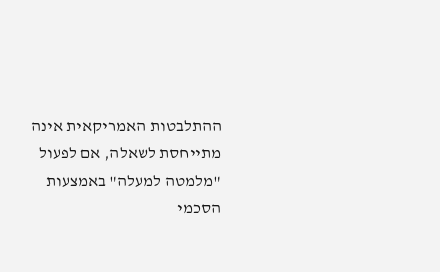ההתלבטות האמריקאית אינה מתייחסת לשאלה, אם לפעול "מלמטה למעלה" באמצעות הסכמי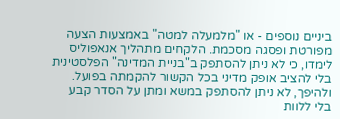ביניים נוספים - או "מלמעלה למטה" באמצעות הצעה מפורטת ופסגה מסכמת. הלקחים מתהליך אנאפוליס לימדו, כי לא ניתן להסתפק ב"בניית המדינה" הפלסטינית בלי להציב אופק מדיני בכל הקשור להקמתה בפועל. ולהיפך, לא ניתן להסתפק במשא ומתן על הסדר קבע בלי ללוות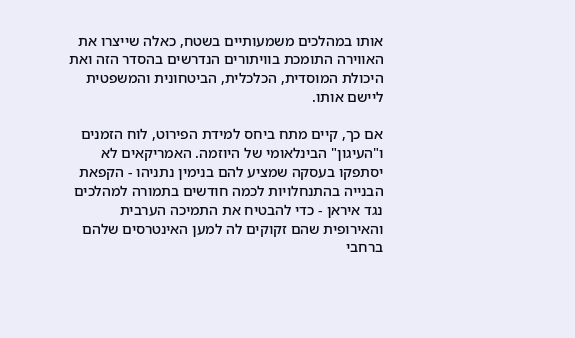אותו במהלכים משמעותיים בשטח, כאלה שייצרו את האווירה התומכת בוויתורים הנדרשים בהסדר הזה ואת היכולת המוסדית, הכלכלית, הביטחונית והמשפטית ליישם אותו.

אם כך, קיים מתח ביחס למידת הפירוט, לוח הזמנים ו"העיגון" הבינלאומי של היוזמה. האמריקאים לא יסתפקו בעסקה שמציע להם בנימין נתניהו - הקפאת הבנייה בהתנחלויות לכמה חודשים בתמורה למהלכים נגד איראן - כדי להבטיח את התמיכה הערבית והאירופית שהם זקוקים לה למען האינטרסים שלהם ברחבי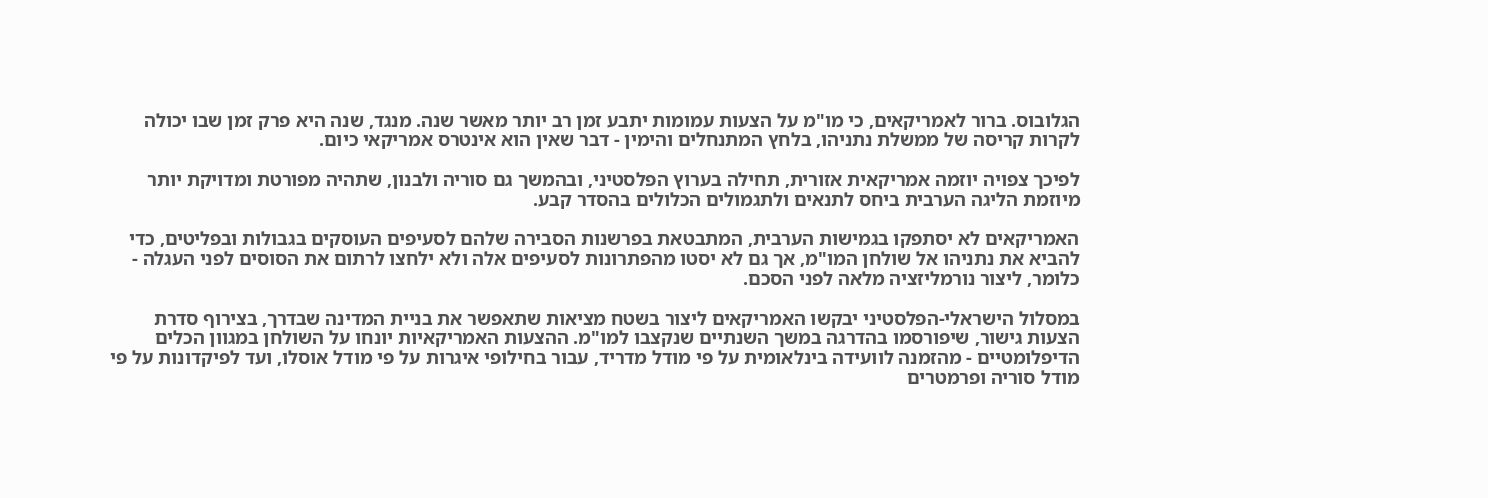הגלובוס. ברור לאמריקאים, כי מו"מ על הצעות עמומות יתבע זמן רב יותר מאשר שנה. מנגד, שנה היא פרק זמן שבו יכולה לקרות קריסה של ממשלת נתניהו, בלחץ המתנחלים והימין - דבר שאין הוא אינטרס אמריקאי כיום.

לפיכך צפויה יוזמה אמריקאית אזורית, תחילה בערוץ הפלסטיני, ובהמשך גם סוריה ולבנון, שתהיה מפורטת ומדויקת יותר מיוזמת הליגה הערבית ביחס לתנאים ולתגמולים הכלולים בהסדר קבע.

האמריקאים לא יסתפקו בגמישות הערבית, המתבטאת בפרשנות הסבירה שלהם לסעיפים העוסקים בגבולות ובפליטים, כדי להביא את נתניהו אל שולחן המו"מ, אך גם לא יסטו מהפתרונות לסעיפים אלה ולא ילחצו לרתום את הסוסים לפני העגלה - כלומר, ליצור נורמליזציה מלאה לפני הסכם.

במסלול הישראלי-הפלסטיני יבקשו האמריקאים ליצור בשטח מציאות שתאפשר את בניית המדינה שבדרך, בצירוף סדרת הצעות גישור, שיפורסמו בהדרגה במשך השנתיים שנקצבו למו"מ. ההצעות האמריקאיות יונחו על השולחן במגוון הכלים הדיפלומטיים - מהזמנה לוועידה בינלאומית על פי מודל מדריד, עבור בחילופי איגרות על פי מודל אוסלו, ועד לפיקדונות על פי מודל סוריה ופרמטרים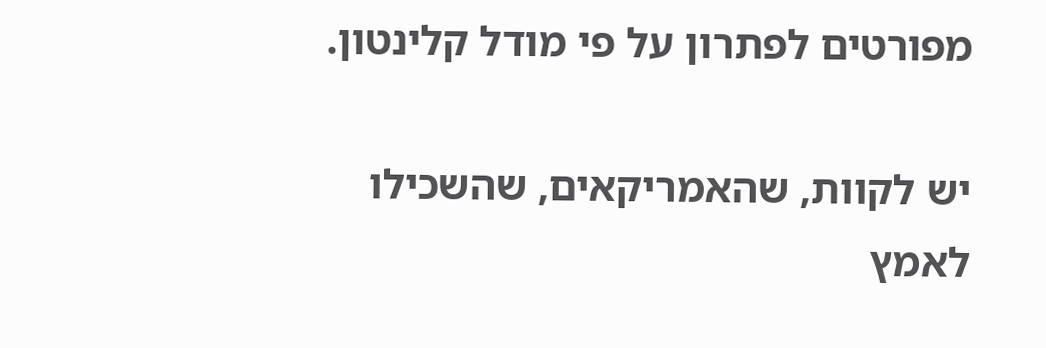מפורטים לפתרון על פי מודל קלינטון.

יש לקוות, שהאמריקאים, שהשכילו לאמץ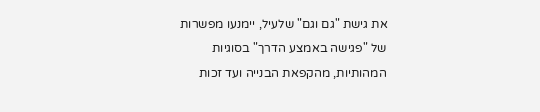את גישת "גם וגם" שלעיל, יימנעו מפשרות של "פגישה באמצע הדרך" בסוגיות המהותיות, מהקפאת הבנייה ועד זכות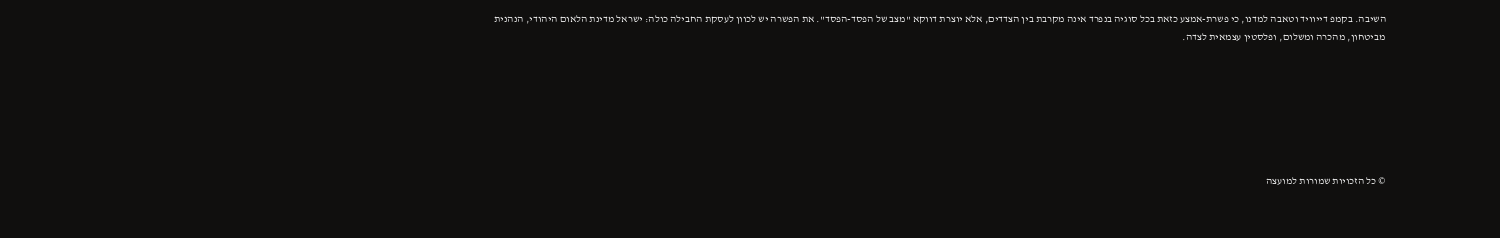השיבה. בקמפ דייוויד וטאבה למדנו, כי פשרת-אמצע כזאת בכל סוגיה בנפרד אינה מקרבת בין הצדדים, אלא יוצרת דווקא "מצב של הפסד-הפסד". את הפשרה יש לכוון לעסקת החבילה כולה: ישראל מדינת הלאום היהודי, הנהנית מביטחון, מהכרה ומשלום, ופלסטין עצמאית לצדה.







© כל הזכויות שמורות למועצה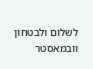לשלום ולבטחון
וובמאסטר